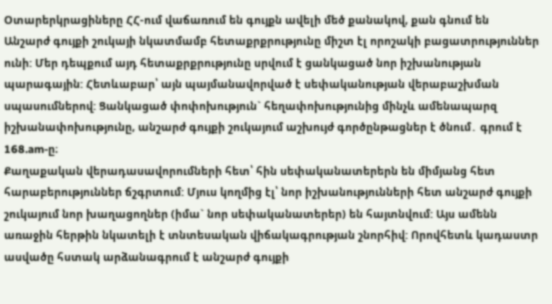Օտարերկրացիները ՀՀ-ում վաճառում են գույքն ավելի մեծ քանակով, քան գնում են
Անշարժ գույքի շուկայի նկատմամբ հետաքրքրությունը միշտ էլ որոշակի բացատրություններ ունի: Մեր դեպքում այդ հետաքրքրությունը սրվում է ցանկացած նոր իշխանության պարագային: Հետևաբար՝ այն պայմանավորված է սեփականության վերաբաշխման սպասումներով: Ցանկացած փոփոխություն` հեղափոխությունից մինչև ամենապարզ իշխանափոխությունը, անշարժ գույքի շուկայում աշխույժ գործընթացներ է ծնում․ գրում է 168.am-ը։
Քաղաքական վերադասավորումների հետ՝ հին սեփականատերերն են միմյանց հետ հարաբերություններ ճշգրտում: Մյուս կողմից էլ՝ նոր իշխանությունների հետ անշարժ գույքի շուկայում նոր խաղացողներ (իմա` նոր սեփականատերեր) են հայտնվում: Այս ամենն առաջին հերթին նկատելի է տնտեսական վիճակագրության շնորհիվ: Որովհետև կադաստր ասվածը հստակ արձանագրում է անշարժ գույքի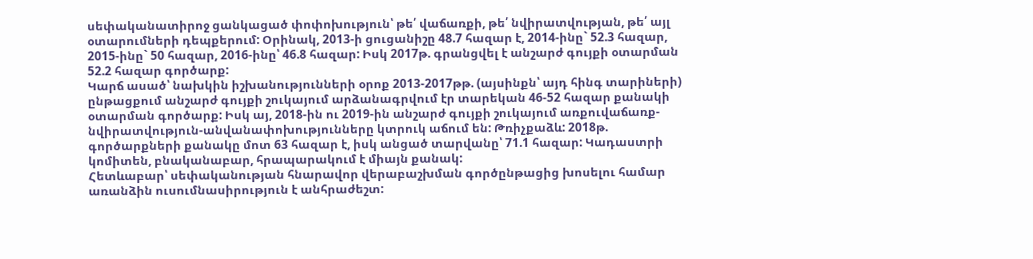սեփականատիրոջ ցանկացած փոփոխություն՝ թե՛ վաճառքի, թե՛ նվիրատվության, թե՛ այլ օտարումների դեպքերում: Օրինակ, 2013-ի ցուցանիշը 48.7 հազար է, 2014-ինը` 52.3 հազար, 2015-ինը` 50 հազար, 2016-ինը՝ 46.8 հազար: Իսկ 2017թ. գրանցվել է անշարժ գույքի օտարման 52.2 հազար գործարք:
Կարճ ասած՝ նախկին իշխանությունների օրոք 2013-2017թթ. (այսինքն՝ այդ հինգ տարիների) ընթացքում անշարժ գույքի շուկայում արձանագրվում էր տարեկան 46-52 հազար քանակի օտարման գործարք: Իսկ այ, 2018-ին ու 2019-ին անշարժ գույքի շուկայում առքուվաճառք-նվիրատվություն-անվանափոխությունները կտրուկ աճում են: Թռիչքաձև: 2018թ. գործարքների քանակը մոտ 63 հազար է, իսկ անցած տարվանը՝ 71.1 հազար: Կադաստրի կոմիտեն, բնականաբար, հրապարակում է միայն քանակ:
Հետևաբար՝ սեփականության հնարավոր վերաբաշխման գործընթացից խոսելու համար առանձին ուսումնասիրություն է անհրաժեշտ: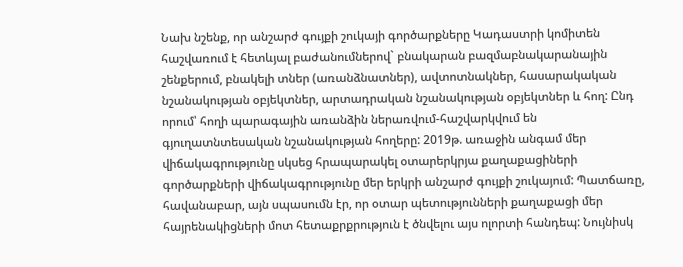Նախ նշենք, որ անշարժ գույքի շուկայի գործարքները Կադաստրի կոմիտեն հաշվառում է հետևյալ բաժանումներով` բնակարան բազմաբնակարանային շենքերում, բնակելի տներ (առանձնատներ), ավտոտնակներ, հասարակական նշանակության օբյեկտներ, արտադրական նշանակության օբյեկտներ և հող: Ընդ որում՝ հողի պարագային առանձին ներառվում-հաշվարկվում են գյուղատնտեսական նշանակության հողերը: 2019թ. առաջին անգամ մեր վիճակագրությունը սկսեց հրապարակել օտարերկրյա քաղաքացիների գործարքների վիճակագրությունը մեր երկրի անշարժ գույքի շուկայում: Պատճառը, հավանաբար, այն սպասումն էր, որ օտար պետությունների քաղաքացի մեր հայրենակիցների մոտ հետաքրքրություն է ծնվելու այս ոլորտի հանդեպ: Նույնիսկ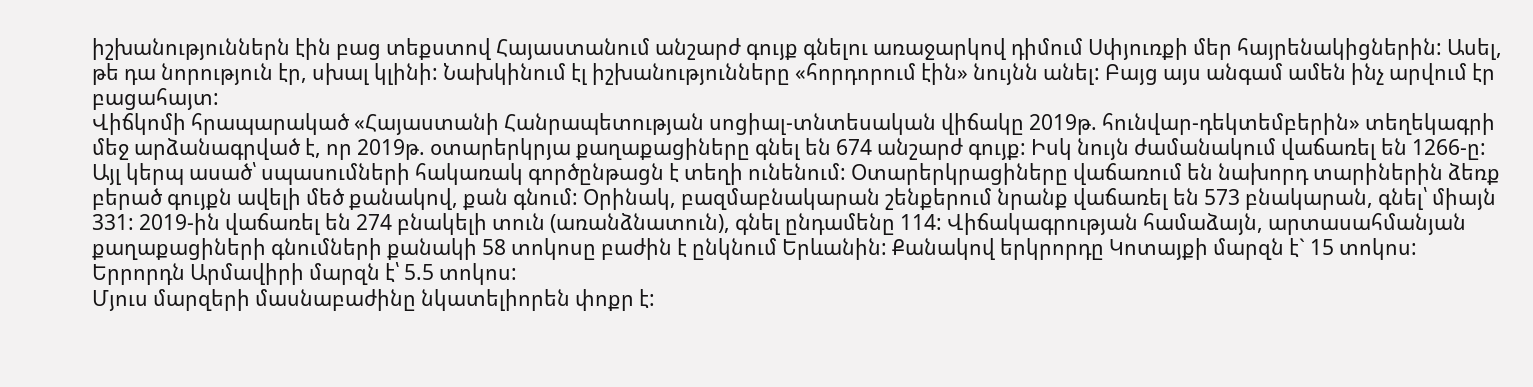իշխանություններն էին բաց տեքստով Հայաստանում անշարժ գույք գնելու առաջարկով դիմում Սփյուռքի մեր հայրենակիցներին: Ասել, թե դա նորություն էր, սխալ կլինի: Նախկինում էլ իշխանությունները «հորդորում էին» նույնն անել: Բայց այս անգամ ամեն ինչ արվում էր բացահայտ:
Վիճկոմի հրապարակած «Հայաստանի Հանրապետության սոցիալ-տնտեսական վիճակը 2019թ. հունվար-դեկտեմբերին» տեղեկագրի մեջ արձանագրված է, որ 2019թ. օտարերկրյա քաղաքացիները գնել են 674 անշարժ գույք: Իսկ նույն ժամանակում վաճառել են 1266-ը: Այլ կերպ ասած՝ սպասումների հակառակ գործընթացն է տեղի ունենում: Օտարերկրացիները վաճառում են նախորդ տարիներին ձեռք բերած գույքն ավելի մեծ քանակով, քան գնում: Օրինակ, բազմաբնակարան շենքերում նրանք վաճառել են 573 բնակարան, գնել՝ միայն 331: 2019-ին վաճառել են 274 բնակելի տուն (առանձնատուն), գնել ընդամենը 114: Վիճակագրության համաձայն, արտասահմանյան քաղաքացիների գնումների քանակի 58 տոկոսը բաժին է ընկնում Երևանին: Քանակով երկրորդը Կոտայքի մարզն է` 15 տոկոս: Երրորդն Արմավիրի մարզն է՝ 5.5 տոկոս:
Մյուս մարզերի մասնաբաժինը նկատելիորեն փոքր է: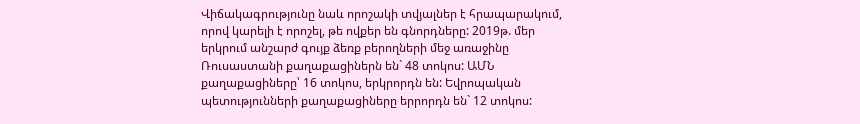Վիճակագրությունը նաև որոշակի տվյալներ է հրապարակում, որով կարելի է որոշել, թե ովքեր են գնորդները: 2019թ. մեր երկրում անշարժ գույք ձեռք բերողների մեջ առաջինը Ռուսաստանի քաղաքացիներն են` 48 տոկոս: ԱՄՆ քաղաքացիները՝ 16 տոկոս, երկրորդն են: Եվրոպական պետությունների քաղաքացիները երրորդն են` 12 տոկոս: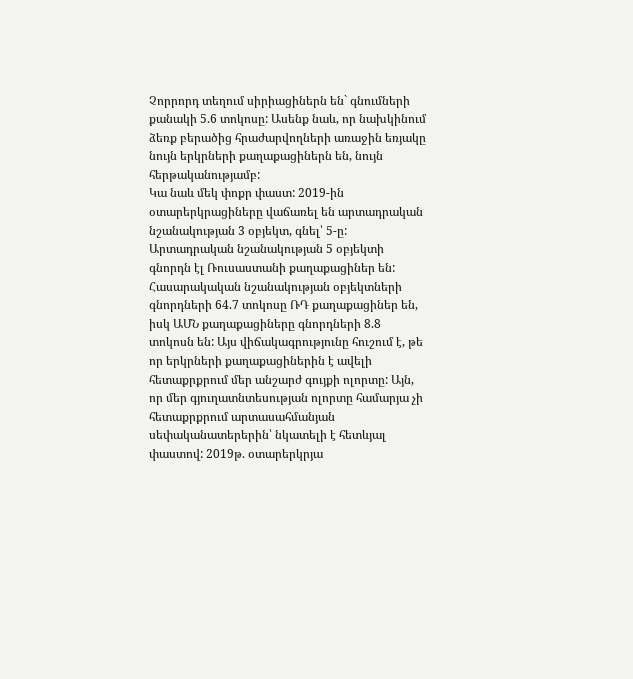Չորրորդ տեղում սիրիացիներն են` գնումների քանակի 5.6 տոկոսը: Ասենք նաև, որ նախկինում ձեռք բերածից հրաժարվողների առաջին եռյակը նույն երկրների քաղաքացիներն են, նույն հերթականությամբ:
Կա նաև մեկ փոքր փաստ: 2019-ին օտարերկրացիները վաճառել են արտադրական նշանակության 3 օբյեկտ, գնել՝ 5-ը: Արտադրական նշանակության 5 օբյեկտի գնորդն էլ Ռուսաստանի քաղաքացիներ են: Հասարակական նշանակության օբյեկտների գնորդների 64.7 տոկոսը ՌԴ քաղաքացիներ են, իսկ ԱՄՆ քաղաքացիները գնորդների 8.8 տոկոսն են: Այս վիճակագրությունը հուշում է, թե որ երկրների քաղաքացիներին է ավելի հետաքրքրում մեր անշարժ գույքի ոլորտը: Այն, որ մեր գյուղատնտեսության ոլորտը համարյա չի հետաքրքրում արտասահմանյան սեփականատերերին՝ նկատելի է հետևյալ փաստով: 2019թ. օտարերկրյա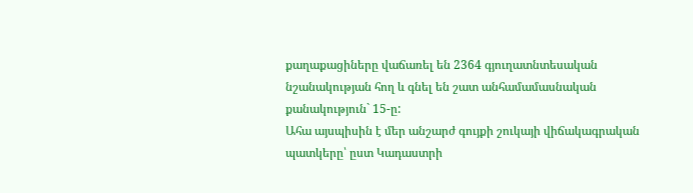քաղաքացիները վաճառել են 2364 գյուղատնտեսական նշանակության հող և գնել են շատ անհամամասնական քանակություն` 15-ը:
Ահա այսպիսին է մեր անշարժ գույքի շուկայի վիճակագրական պատկերը՝ ըստ Կադաստրի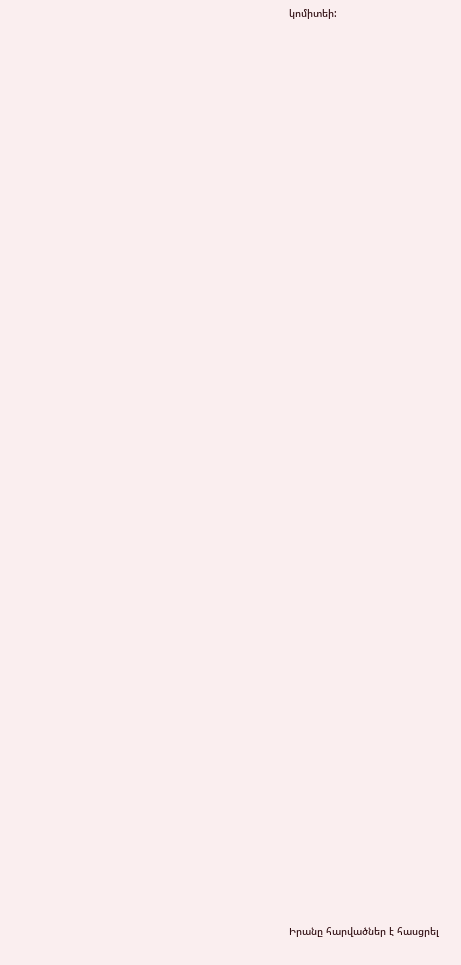կոմիտեի:


















































Իրանը հարվածներ է հասցրել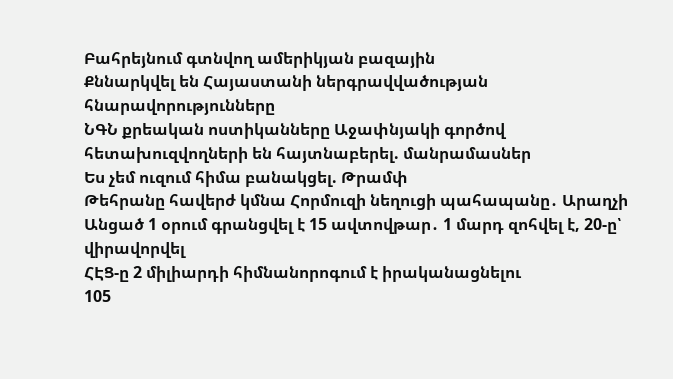Բահրեյնում գտնվող ամերիկյան բազային
Քննարկվել են Հայաստանի ներգրավվածության հնարավորությունները
ՆԳՆ քրեական ոստիկանները Աջափնյակի գործով հետախուզվողների են հայտնաբերել. մանրամասներ
Ես չեմ ուզում հիմա բանակցել. Թրամփ
Թեհրանը հավերժ կմնա Հորմուզի նեղուցի պահապանը․ Արաղչի
Անցած 1 օրում գրանցվել է 15 ավտովթար․ 1 մարդ զոհվել է, 20-ը՝ վիրավորվել
ՀԷՑ-ը 2 միլիարդի հիմնանորոգում է իրականացնելու
105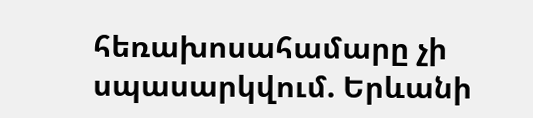հեռախոսահամարը չի սպասարկվում. Երևանի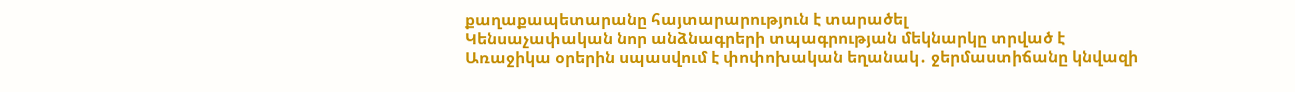քաղաքապետարանը հայտարարություն է տարածել
Կենսաչափական նոր անձնագրերի տպագրության մեկնարկը տրված է
Առաջիկա օրերին սպասվում է փոփոխական եղանակ․ ջերմաստիճանը կնվազի